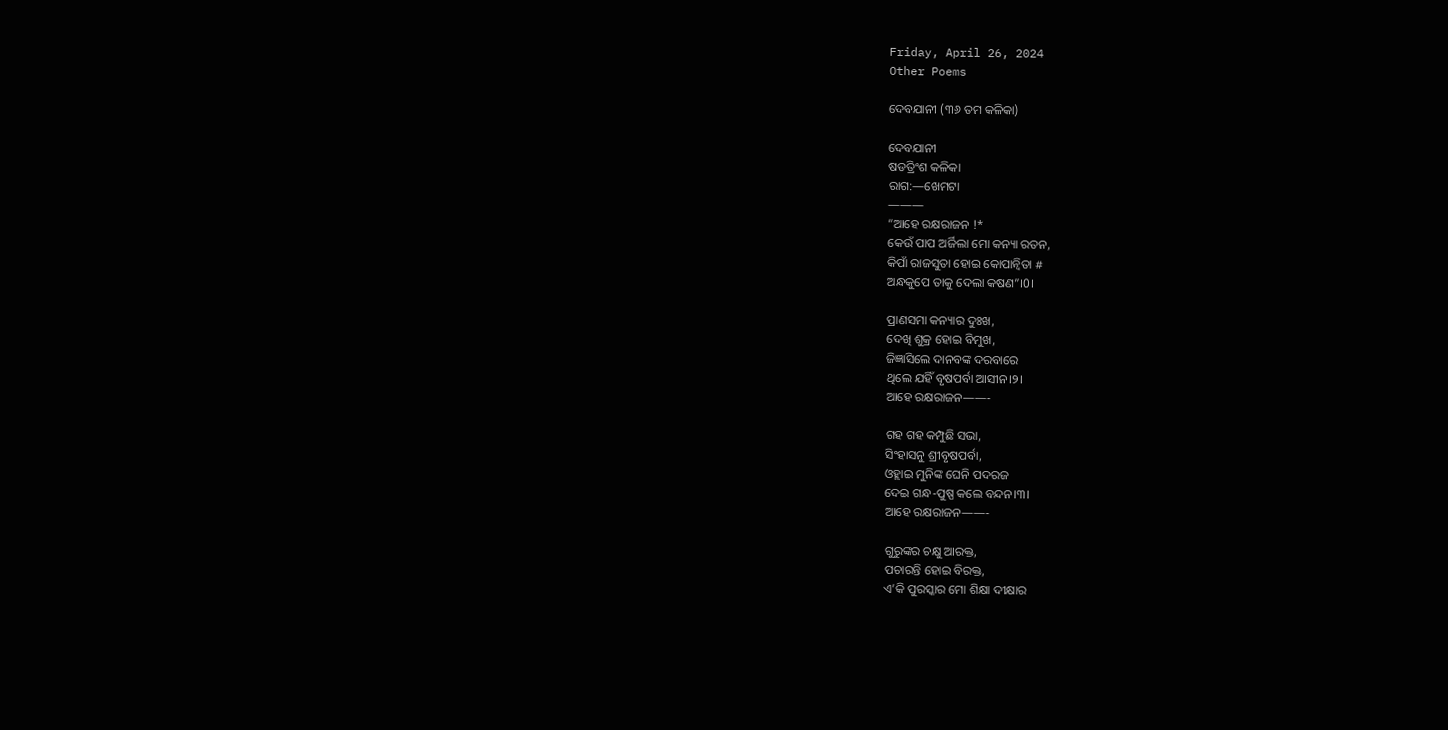Friday, April 26, 2024
Other Poems

ଦେବଯାନୀ (୩୬ ତମ କଳିକା)

ଦେବଯାନୀ
ଷଡତ୍ରିଂଶ କଳିକା
ରାଗ:—ଖେମଟା
———
“ଆହେ ରକ୍ଷରାଜନ !*
କେଉଁ ପାପ ଅର୍ଜିଲା ମୋ କନ୍ୟା ରତନ,
କିପାଁ ରାଜସୁତା ହୋଇ କୋପାନ୍ଵିତା #
ଅନ୍ଧକୁପେ ତାକୁ ଦେଲା କଷଣ”।0।

ପ୍ରାଣସମା କନ୍ୟାର ଦୁଃଖ,
ଦେଖି ଶୁକ୍ର ହୋଇ ବିମୁଖ,
ଜିଜ୍ଞାସିଲେ ଦାନବଙ୍କ ଦରବାରେ
ଥିଲେ ଯହିଁ ବୃଷପର୍ବା ଆସୀନ।୨।
ଆହେ ରକ୍ଷରାଜନ——-

ଗହ ଗହ କମ୍ପୁଛି ସଭା,
ସିଂହାସନୁ ଶ୍ରୀବୃଷପର୍ବା,
ଓହ୍ଲାଇ ମୁନିଙ୍କ ଘେନି ପଦରଜ
ଦେଇ ଗନ୍ଧ-ପୁଷ୍ପ କଲେ ବନ୍ଦନ।୩।
ଆହେ ରକ୍ଷରାଜନ——-

ଗୁରୁଙ୍କର ଚକ୍ଷୁ ଆରକ୍ତ,
ପଚାରନ୍ତି ହୋଇ ବିରକ୍ତ,
ଏ’କି ପୁରସ୍କାର ମୋ ଶିକ୍ଷା ଦୀକ୍ଷାର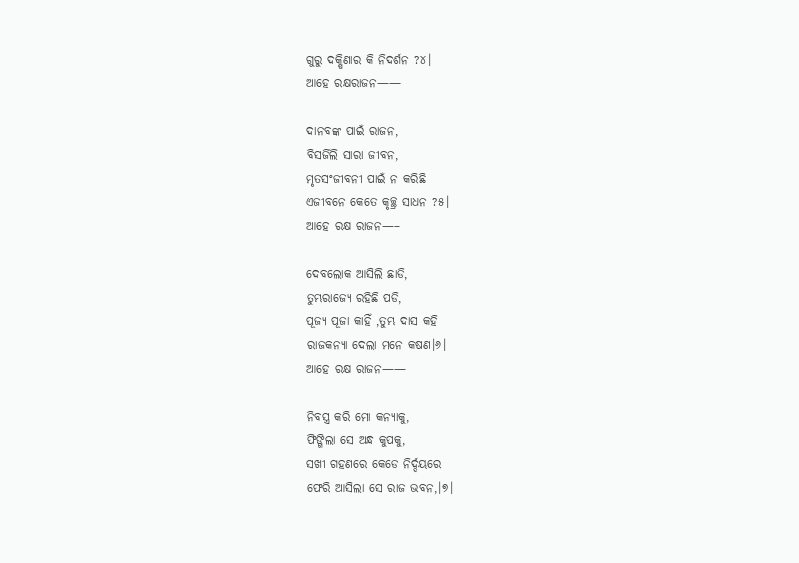ଗୁରୁ ଦକ୍ଷିଣାର କି ନିଦର୍ଶନ ?୪।
ଆହେ ରକ୍ଷରାଜନ——

ଦାନବଙ୍କ ପାଇଁ ରାଜନ,
ବିସର୍ଜିଲି ସାରା ଜୀବନ,
ମୃତସଂଜୀବନୀ ପାଇଁ ନ କରିଛି
ଏଜୀବନେ କେତେ କୃଚ୍ଛ୍ର ସାଧନ ?୫।
ଆହେ ରକ୍ଷ ରାଜନ—–

ଦେବଲୋକ ଆସିଲି ଛାଡି,
ତୁମ୍ଭରାଜ୍ୟେ ରହିଛି ପଡି,
ପୂଜ୍ୟ ପୂଜା କାହିଁ ,ତୁମ୍ଭ ଦାସ କହି
ରାଜକନ୍ୟା ଦେଲା ମନେ କଷଣ।୬।
ଆହେ ରକ୍ଷ ରାଜନ——

ନିବସ୍ତ୍ର କରି ମୋ କନ୍ୟାକୁ,
ଫିଙ୍ଗିଲା ସେ ଅନ୍ଧ କୁପକୁ,
ସଖୀ ଗହଣରେ କେଡେ ନିର୍ଦ୍ଦୟରେ
ଫେରି ଆସିଲା ସେ ରାଜ ଭବନ,।୭।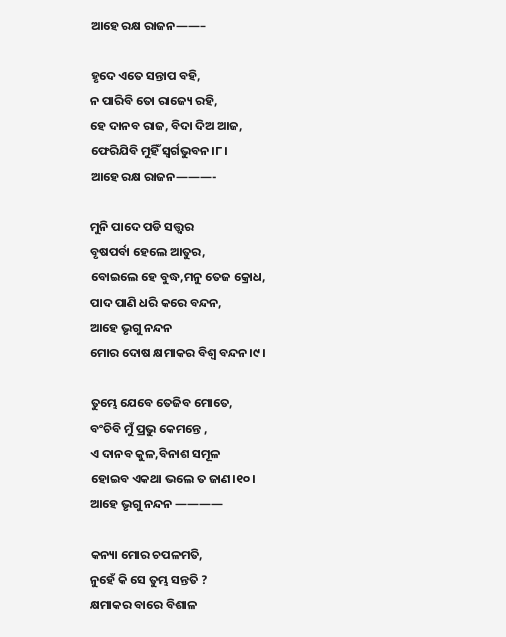ଆହେ ରକ୍ଷ ରାଜନ——–

ହୃଦେ ଏତେ ସନ୍ତାପ ବହି,
ନ ପାରିବି ତୋ ରାଜ୍ୟେ ରହି,
ହେ ଦାନବ ରାଜ, ବିଦା ଦିଅ ଆଜ,
ଫେରିଯିବି ମୁହିଁ ସ୍ୱର୍ଗଭୁବନ।୮।
ଆହେ ରକ୍ଷ ରାଜନ———-

ମୁନି ପାଦେ ପଡି ସତ୍ତ୍ୱର
ବୃଷପର୍ବା ହେଲେ ଆତୁର,
ବୋଇଲେ ହେ ବୁଦ୍ଧ,ମନୁ ତେଜ କ୍ରୋଧ,
ପାଦ ପାଣି ଧରି କରେ ବନ୍ଦନ,
ଆହେ ଭୃଗୁ ନନ୍ଦନ
ମୋର ଦୋଷ କ୍ଷମାକର ବିଶ୍ଵ ବନ୍ଦନ।୯।

ତୁମ୍ଭେ ଯେବେ ତେଜିବ ମୋତେ,
ବଂଚିବି ମୁଁ ପ୍ରଭୁ କେମନ୍ତେ ,
ଏ ଦାନବ କୁଳ,ବିନାଶ ସମୂଳ
ହୋଇବ ଏକଥା ଭଲେ ତ ଜାଣ।୧୦।
ଆହେ ଭୃଗୁ ନନ୍ଦନ ————

କନ୍ୟା ମୋର ଚପଳମତି,
ନୁହେଁ କି ସେ ତୁମ୍ଭ ସନ୍ତତି ?
କ୍ଷମାକର ବାରେ ବିଶାଳ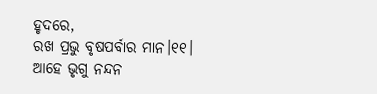ହୃଦରେ,
ରଖ ପ୍ରଭୁ ବୃଷପର୍ବାର ମାନ।୧୧।
ଆହେ ଭୃଗୁ ନନ୍ଦନ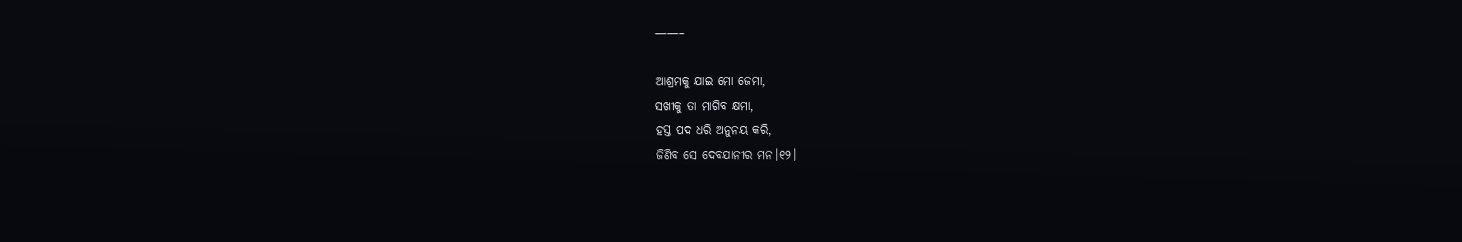——–

ଆଶ୍ରମକୁ ଯାଇ ମୋ ଜେମା,
ସଖୀକୁ ତା ମାଗିବ କ୍ଷମା,
ହସ୍ତ ପଦ ଧରି ଅନୁନୟ କରି,
ଜିଣିବ ସେ ଦେବଯାନୀର ମନ।୧୨।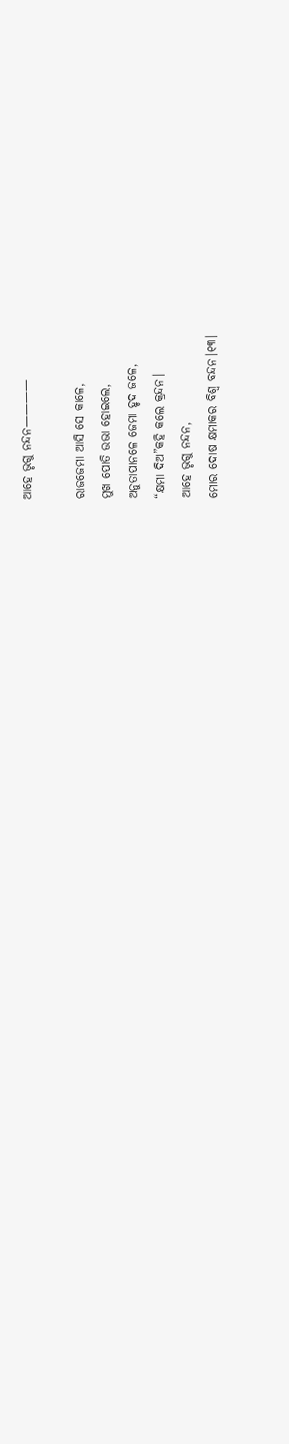ଆହେ ଭୃଗୁ ନନ୍ଦନ————

ରାଜଜେମା ଆସି ସେ କାଳେ,
ମୁଖ ପୋତି ଉଭା ହୋଇଲେ,
ଅନୁତାପାନଳେ ଜେମା ହୃଦ ଜଳେ,
“କ୍ଷମା ଦିଅ”କହି କଲେ କ୍ରନ୍ଦନ।
ଆହେ ଭୃଗୁ ନନ୍ଦନ,
ମୋର ଦୋଷ କ୍ଷମାକର ବିଶ୍ଵ ବନ୍ଦନ।୧୩।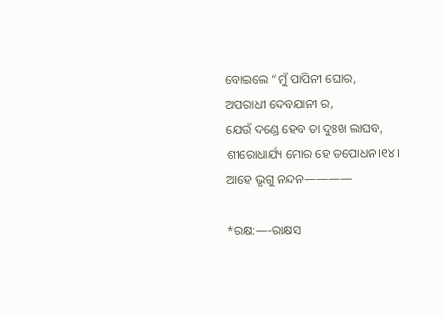ବୋଇଲେ “ମୁଁ ପାପିନୀ ଘୋର,
ଅପରାଧୀ ଦେବଯାନୀ ର,
ଯେଉଁ ଦଣ୍ଡେ ହେବ ତା ଦୁଃଖ ଲାଘବ,
ଶୀରୋଧାର୍ଯ୍ୟ ମୋର ହେ ତପୋଧନ।୧୪।
ଆହେ ଭୃଗୁ ନନ୍ଦନ————

*ରକ୍ଷ:—-ରାକ୍ଷସ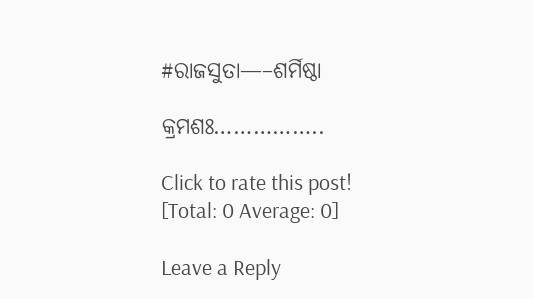#ରାଜସୁତା—–ଶର୍ମିଷ୍ଠା

କ୍ରମଶଃ……………..

Click to rate this post!
[Total: 0 Average: 0]

Leave a Reply